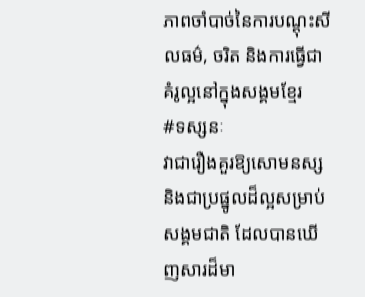ភាពចាំបាច់នៃការបណ្តុះសីលធម៌, ចរិត និងការធ្វើជាគំរូល្អនៅក្នុងសង្គមខ្មែរ
#ទស្សនៈ
វាជារឿងគួរឱ្យសោមនស្ស និងជាប្រផ្នូលដ៏ល្អសម្រាប់សង្គមជាតិ ដែលបានឃើញសារដ៏មា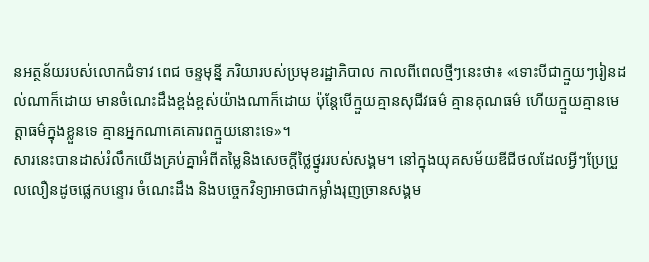នអត្ថន័យរបស់លោកជំទាវ ពេជ ចន្ទមុន្នី ភរិយារបស់ប្រមុខរដ្ឋាភិបាល កាលពីពេលថ្មីៗនេះថា៖ «ទោះបីជាក្មួយៗរៀនដល់ណាក៏ដោយ មានចំណេះដឹងខ្ពង់ខ្ពស់យ៉ាងណាក៏ដោយ ប៉ុន្តែបើក្មួយគ្មានសុជីវធម៌ គ្មានគុណធម៌ ហើយក្មួយគ្មានមេត្តាធម៌ក្នុងខ្លួនទេ គ្មានអ្នកណាគេគោរពក្មួយនោះទេ»។
សារនេះបានដាស់រំលឹកយើងគ្រប់គ្នាអំពីតម្លៃនិងសេចក្តីថ្លៃថ្នូររបស់សង្គម។ នៅក្នុងយុគសម័យឌីជីថលដែលអ្វីៗប្រែប្រួលលឿនដូចផ្លេកបន្ទោរ ចំណេះដឹង និងបច្ចេកវិទ្យាអាចជាកម្លាំងរុញច្រានសង្គម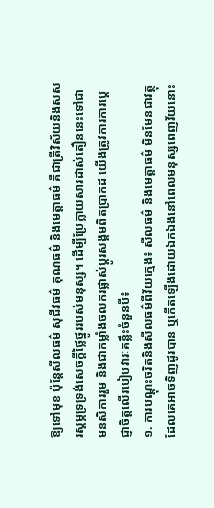ឱ្យទៅមុខ ប៉ុន្តែសីលធម៌ សុជីវធម៌ គុណធម៌ និងមេត្តាធម៌ គឺជាត្រីវិស័យនិងសសរស្ដម្ភទ្រទ្រង់សេចក្ដីថ្លៃថ្នូររបស់មនុស្ស។ ដើម្បីប្រែក្លាយសារដាស់តឿននេះទៅជាមនសិការរួម និងជាកម្លាំងចលករផ្លាស់ប្ដូរសង្គមពិតប្រាកដ យើងត្រូវការការប្ដេជ្ញាចិត្តលើរបៀបវារៈគន្លឹះចំនួនបី៖
១. ការបណ្ដុះចរិតនិងសីលធម៌ពីវ័យក្មេង៖ សីលធម៌ និងមេត្តាធម៌ មិនមែនជាវត្ថុដែលគេអាចទិញដូរបាន ឬកើតឡើងដោយឯកឯងនៅពេលមនុស្សពេញវ័យនោះ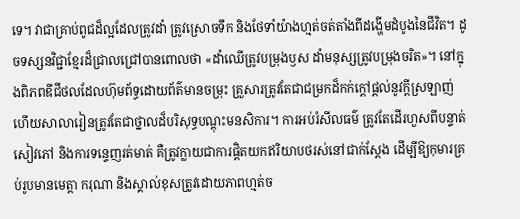ទេ។ វាជាគ្រាប់ពូជដ៏ល្អដែលត្រូវដាំ ត្រូវស្រោចទឹក និងថែទាំយ៉ាងហ្មត់ចត់តាំងពីដង្ហើមដំបូងនៃជីវិត។ ដូចទស្សនវិជ្ជាខ្មែរដ៏ជ្រាលជ្រៅបានពោលថា «ដាំឈើត្រូវបម្រុងឫស ដាំមនុស្សត្រូវបម្រុងចរិត»។ នៅក្នុងពិភពឌីជីថលដែលហ៊ុមព័ទ្ធដោយព័ត៌មានចម្រុះ គ្រួសារត្រូវតែជាជម្រកដ៏កក់ក្ដៅផ្ដល់នូវក្ដីស្រឡាញ់ ហើយសាលារៀនត្រូវតែជាថ្នាលដ៏បរិសុទ្ធបណ្ដុះមនសិការ។ ការអប់រំសីលធម៌ ត្រូវតែដើរហួសពីបន្ទាត់សៀវភៅ និងការទន្ទេញរត់មាត់ គឺត្រូវក្លាយជាការផ្ដិតយកឥរិយាបថរស់នៅជាក់ស្ដែង ដើម្បីឱ្យកុមារគ្រប់រូបមានមេត្តា ករុណា និងស្គាល់ខុសត្រូវដោយភាពហ្មត់ច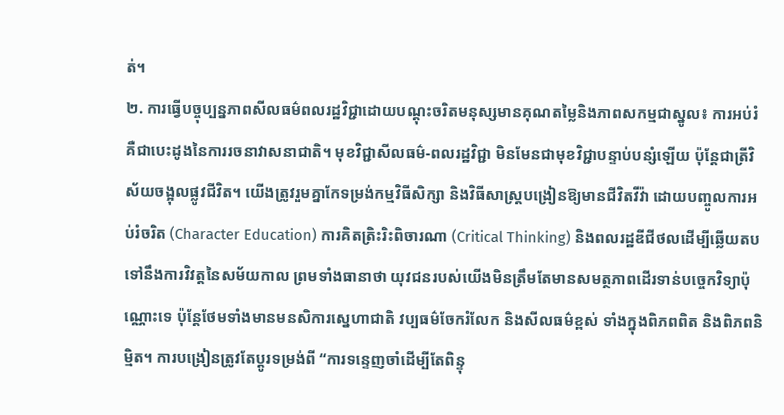ត់។
២. ការធ្វើបច្ចុប្បន្នភាពសីលធម៌ពលរដ្ឋវិជ្ជាដោយបណ្ដុះចរិតមនុស្សមានគុណតម្លៃនិងភាពសកម្មជាស្នូល៖ ការអប់រំគឺជាបេះដូងនៃការរចនាវាសនាជាតិ។ មុខវិជ្ជាសីលធម៌-ពលរដ្ឋវិជ្ជា មិនមែនជាមុខវិជ្ជាបន្ទាប់បន្សំឡើយ ប៉ុន្តែជាត្រីវិស័យចង្អុលផ្លូវជីវិត។ យើងត្រូវរួមគ្នាកែទម្រង់កម្មវិធីសិក្សា និងវិធីសាស្ត្របង្រៀនឱ្យមានជីវិតវីវ៉ា ដោយបញ្ចូលការអប់រំចរិត (Character Education) ការគិតត្រិះរិះពិចារណា (Critical Thinking) និងពលរដ្ឋឌីជីថលដើម្បីឆ្លើយតបទៅនឹងការវិវត្តនៃសម័យកាល ព្រមទាំងធានាថា យុវជនរបស់យើងមិនត្រឹមតែមានសមត្ថភាពដើរទាន់បច្ចេកវិទ្យាប៉ុណ្ណោះទេ ប៉ុន្តែថែមទាំងមានមនសិការស្នេហាជាតិ វប្បធម៌ចែករំលែក និងសីលធម៌ខ្ពស់ ទាំងក្នុងពិភពពិត និងពិភពនិម្មិត។ ការបង្រៀនត្រូវតែប្ដូរទម្រង់ពី “ការទន្ទេញចាំដើម្បីតែពិន្ទុ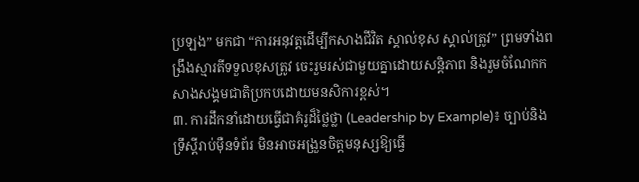ប្រឡង” មកជា “ការអនុវត្តដើម្បីកសាងជីវិត ស្គាល់ខុស ស្គាល់ត្រូវ” ព្រមទាំងពង្រឹងស្មារតីទទួលខុសត្រូវ ចេះរួមរស់ជាមួយគ្នាដោយសន្តិភាព និងរួមចំណែកកសាងសង្គមជាតិប្រកបដោយមនសិការខ្ពស់។
៣. ការដឹកនាំដោយធ្វើជាគំរូដ៏ថ្លៃថ្លា (Leadership by Example)៖ ច្បាប់និងទ្រឹស្ដីរាប់ម៉ឺនទំព័រ មិនអាចអង្រួនចិត្តមនុស្សឱ្យធ្វើ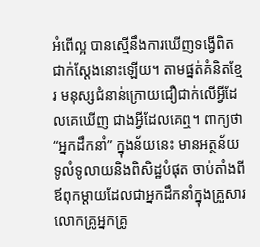អំពើល្អ បានស្មើនឹងការឃើញទង្វើពិតជាក់ស្ដែងនោះឡើយ។ តាមផ្នត់គំនិតខ្មែរ មនុស្សជំនាន់ក្រោយជឿជាក់លើអ្វីដែលគេឃើញ ជាងអ្វីដែលគេឮ។ ពាក្យថា “អ្នកដឹកនាំ” ក្នុងន័យនេះ មានអត្ថន័យទូលំទូលាយនិងពិសិដ្ឋបំផុត ចាប់តាំងពីឪពុកម្ដាយដែលជាអ្នកដឹកនាំក្នុងគ្រួសារ លោកគ្រូអ្នកគ្រូ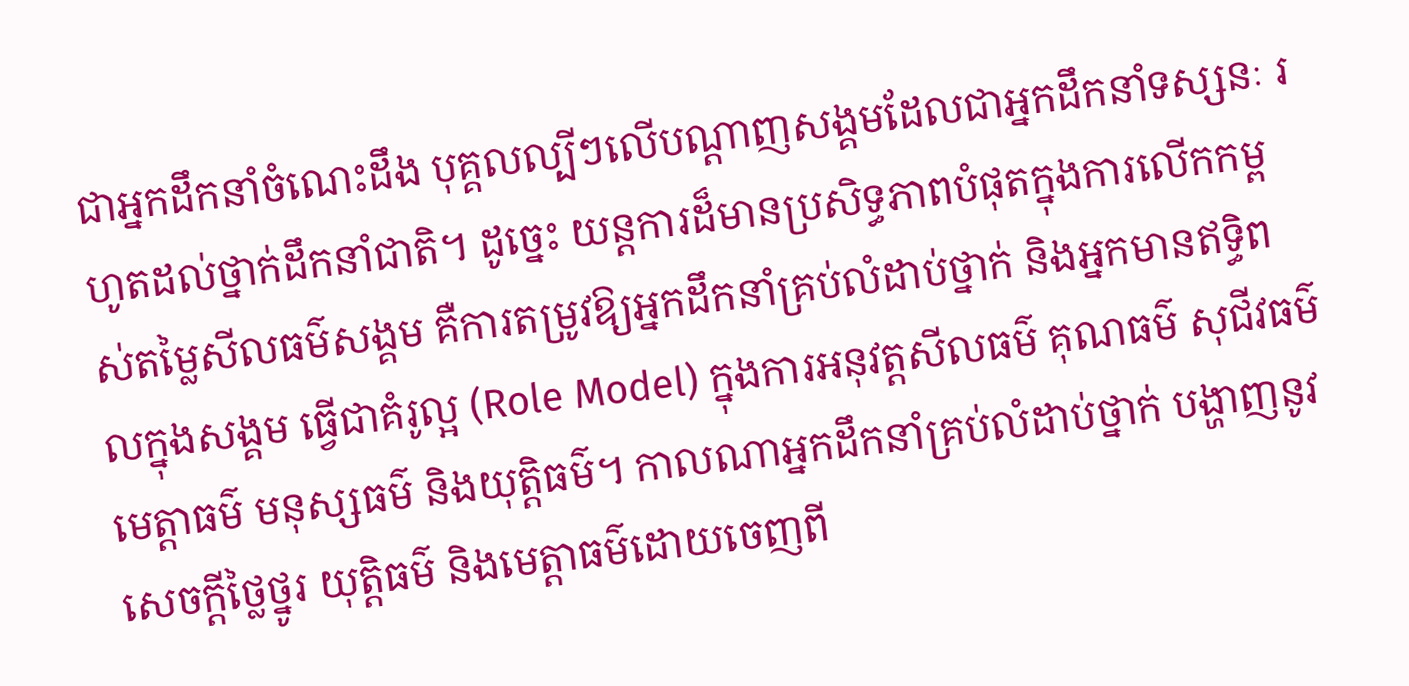ជាអ្នកដឹកនាំចំណេះដឹង បុគ្គលល្បីៗលើបណ្ដាញសង្គមដែលជាអ្នកដឹកនាំទស្សនៈ រហូតដល់ថ្នាក់ដឹកនាំជាតិ។ ដូច្នេះ យន្តការដ៏មានប្រសិទ្ធភាពបំផុតក្នុងការលើកកម្ពស់តម្លៃសីលធម៌សង្គម គឺការតម្រូវឱ្យអ្នកដឹកនាំគ្រប់លំដាប់ថ្នាក់ និងអ្នកមានឥទ្ធិពលក្នុងសង្គម ធ្វើជាគំរូល្អ (Role Model) ក្នុងការអនុវត្តសីលធម៌ គុណធម៌ សុជីវធម៌ មេត្តាធម៌ មនុស្សធម៌ និងយុត្តិធម៌។ កាលណាអ្នកដឹកនាំគ្រប់លំដាប់ថ្នាក់ បង្ហាញនូវសេចក្ដីថ្លៃថ្នូរ យុត្តិធម៌ និងមេត្តាធម៌ដោយចេញពី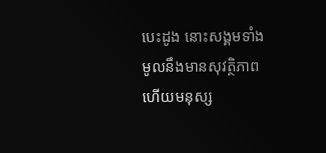បេះដូង នោះសង្គមទាំងមូលនឹងមានសុវត្ថិភាព ហើយមនុស្ស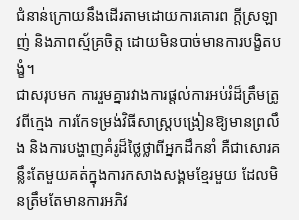ជំនាន់ក្រោយនឹងដើរតាមដោយការគោរព ក្ដីស្រឡាញ់ និងភាពស្ម័គ្រចិត្ត ដោយមិនបាច់មានការបង្ខិតបង្ខំ។
ជាសរុបមក ការរួមគ្នារវាងការផ្ដល់ការអប់រំដ៏ត្រឹមត្រូវពីក្មេង ការកែទម្រង់វិធីសាស្ត្របង្រៀនឱ្យមានព្រលឹង និងការបង្ហាញគំរូដ៏ថ្លៃថ្លាពីអ្នកដឹកនាំ គឺជាសោរគន្លឹះតែមួយគត់ក្នុងការកសាងសង្គមខ្មែរមួយ ដែលមិនត្រឹមតែមានការអភិវ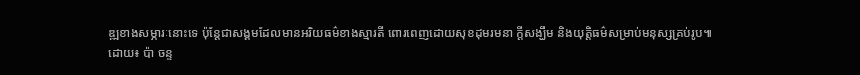ឌ្ឍខាងសម្ភារៈនោះទេ ប៉ុន្តែជាសង្គមដែលមានអរិយធម៌ខាងស្មារតី ពោរពេញដោយសុខដុមរមនា ក្ដីសង្ឃឹម និងយុត្តិធម៌សម្រាប់មនុស្សគ្រប់រូប៕
ដោយ៖ ប៉ា ចន្ទ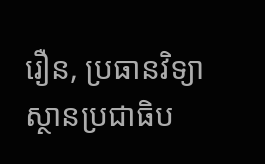រឿន, ប្រធានវិទ្យាស្ថានប្រជាធិប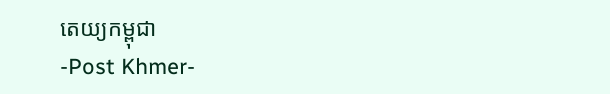តេយ្យកម្ពុជា
-Post Khmer-